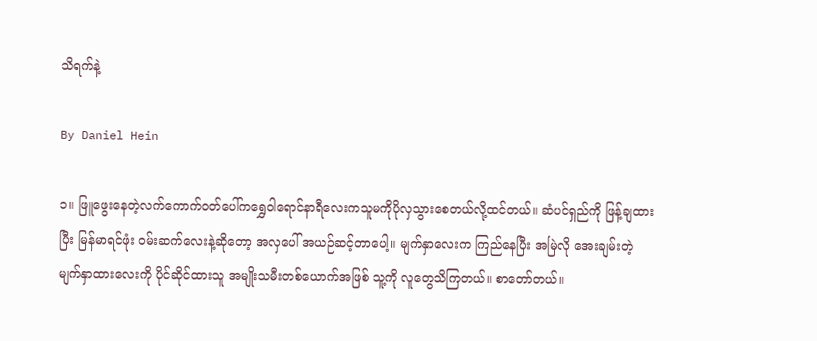သိရက်နဲ့

By Daniel Hein

၁။ ဖြူဖွေးနေတဲ့လက်ကောက်ဝတ်ပေါ်ကရွှေဝါရောင်နာရီလေးကသူမကိုပိုလှသွားစေတယ်လို့ထင်တယ်။ ဆံပင်ရှည်ကို ဖြန့်ချထားပြီး မြန်မာရင်ဖုံး ဝမ်းဆက်လေးနဲ့ဆိုတော့ အလှပေါ် အယဉ်ဆင့်တာပေါ့။ မျက်နှာလေးက ကြည်နေပြီး အမြဲလို အေးချမ်းတဲ့ မျက်နှာထားလေးကို ပိုင်ဆိုင်ထားသူ အမျိုးသမီးတစ်ယောက်အဖြစ် သူ့ကို လူတွေသိကြတယ်။ စာတော်တယ်။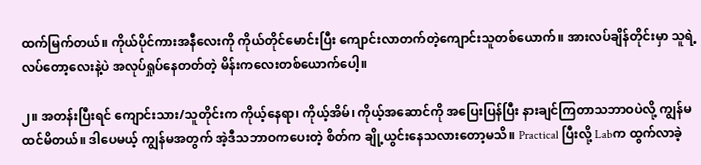ထက်မြက်တယ်။ ကိုယ်ပိုင်ကားအနီလေးကို ကိုယ်တိုင်မောင်းပြီး ကျောင်းလာတက်တဲ့ကျောင်းသူတစ်ယောက်။ အားလပ်ချိန်တိုင်းမှာ သူရဲ့ လပ်တော့လေးနဲ့ပဲ အလုပ်ရှုပ်နေတတ်တဲ့ မိန်းကလေးတစ်ယောက်ပေါ့။

၂။ အတန်းပြီးရင် ကျောင်းသား/သူတိုင်းက ကိုယ့်နေရာ၊ ကိုယ့်အိမ်၊ ကိုယ့်အဆောင်ကို အပြေးပြန်ပြီး နားချင်ကြတာသဘာဝပဲလို့ ကျွန်မထင်မိတယ်။ ဒါပေမယ့် ကျွန်မအတွက် အဲ့ဒီသဘာဝကပေးတဲ့ စိတ်က ချို့ယွင်းနေသလားတော့မသိ။ Practical ပြီးလို့ Labက ထွက်လာခဲ့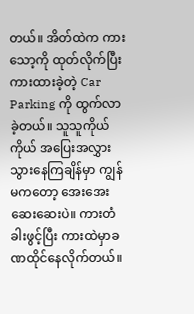တယ်။ အိတ်ထဲက ကားသော့ကို ထုတ်လိုက်ပြီး ကားထားခဲ့တဲ့ Car Parking ကို ထွက်လာခဲ့တယ်။ သူသူကိုယ်ကိုယ် အပြေးအလွှား သွားနေကြချိန်မှာ ကျွန်မကတော့ အေးအေးဆေးဆေးပဲ။ ကားတံခါးဖွင့်ပြီး ကားထဲမှာခဏထိုင်နေလိုက်တယ်။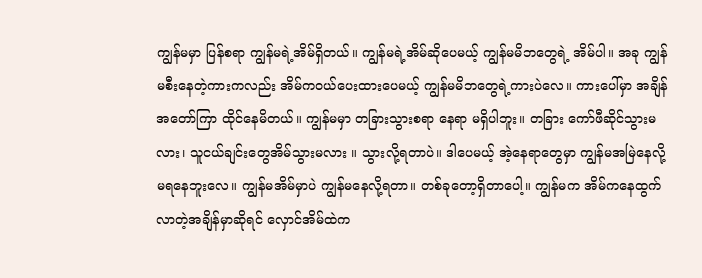ကျွန်မမှာ ပြန်စရာ ကျွန်မရဲ့အိမ်ရှိတယ်။ ကျွန်မရဲ့အိမ်ဆိုပေမယ့် ကျွန်မမိဘတွေရဲ့ အိမ်ပါ။ အခု ကျွန်မစီးနေတဲ့ကားကလည်း အိမ်ကဝယ်ပေးထားပေမယ့် ကျွန်မမိဘတွေရဲ့ကားပဲလေ။ ကားပေါ်မှာ အချိန်အတော်ကြာ ထိုင်နေမိတယ်။ ကျွန်မမှာ တခြားသွားစရာ နေရာ မရှိပါဘူး။ တခြား ကော်ဖီဆိုင်သွားမလား၊ သူငယ်ချင်းတွေအိမ်သွားမလား ။ သွားလို့ရတာပဲ။ ဒါပေမယ့် အဲ့နေရာတွေမှာ ကျွန်မအမြဲနေလို့မရနေဘူးလေ။ ကျွန်မအိမ်မှာပဲ ကျွန်မနေလို့ရတာ။ တစ်ခုတော့ရှိတာပေါ့။ ကျွန်မက အိမ်ကနေထွက်လာတဲ့အချိန်မှာဆိုရင် လှောင်အိမ်ထဲက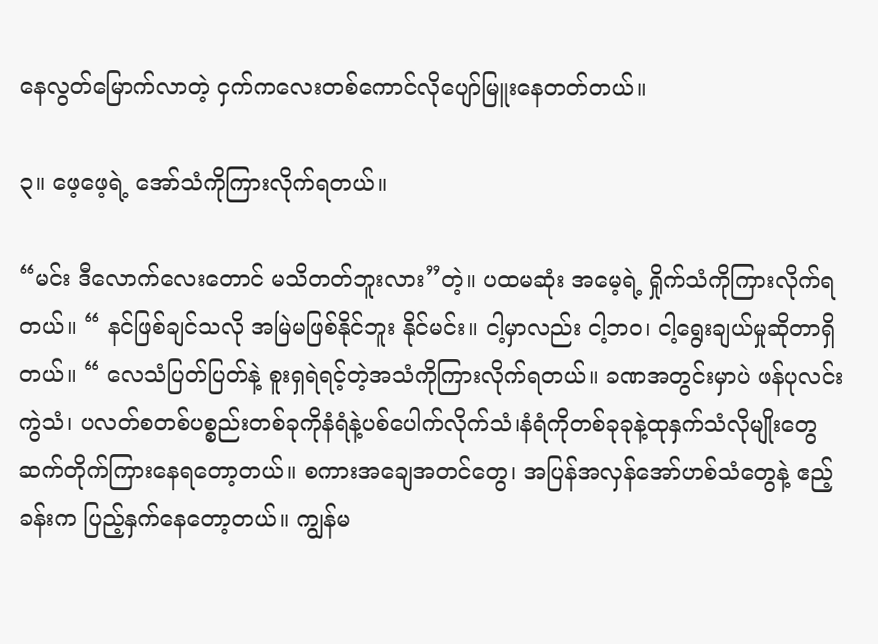နေလွတ်မြောက်လာတဲ့ ငှက်ကလေးတစ်ကောင်လိုပျော်မြူးနေတတ်တယ်။

၃။ ဖေ့ဖေ့ရဲ့ အော်သံကိုကြားလိုက်ရတယ်။

“မင်း ဒီလောက်လေးတောင် မသိတတ်ဘူးလား”တဲ့။ ပထမဆုံး အမေ့ရဲ့ ရှိုက်သံကိုကြားလိုက်ရတယ်။ “ နင်ဖြစ်ချင်သလို အမြဲမဖြစ်နိုင်ဘူး နိုင်မင်း။ ငါ့မှာလည်း ငါ့ဘဝ၊ ငါ့ရွေးချယ်မှုဆိုတာရှိတယ်။ “ လေသံပြတ်ပြတ်နဲ့ စူးရှရဲရင့်တဲ့အသံကိုကြားလိုက်ရတယ်။ ခဏအတွင်းမှာပဲ ဖန်ပုလင်းကွဲသံ၊ ပလတ်စတစ်ပစ္စည်းတစ်ခုကိုနံရံနဲ့ပစ်ပေါက်လိုက်သံ၊နံရံကိုတစ်ခုခုနဲ့ထုနှက်သံလိုမျိုးတွေဆက်တိုက်ကြားနေရတော့တယ်။ စကားအချေအတင်တွေ၊ အပြန်အလှန်အော်ဟစ်သံတွေနဲ့ ဧည့်ခန်းက ပြည့်နှက်နေတော့တယ်။ ကျွန်မ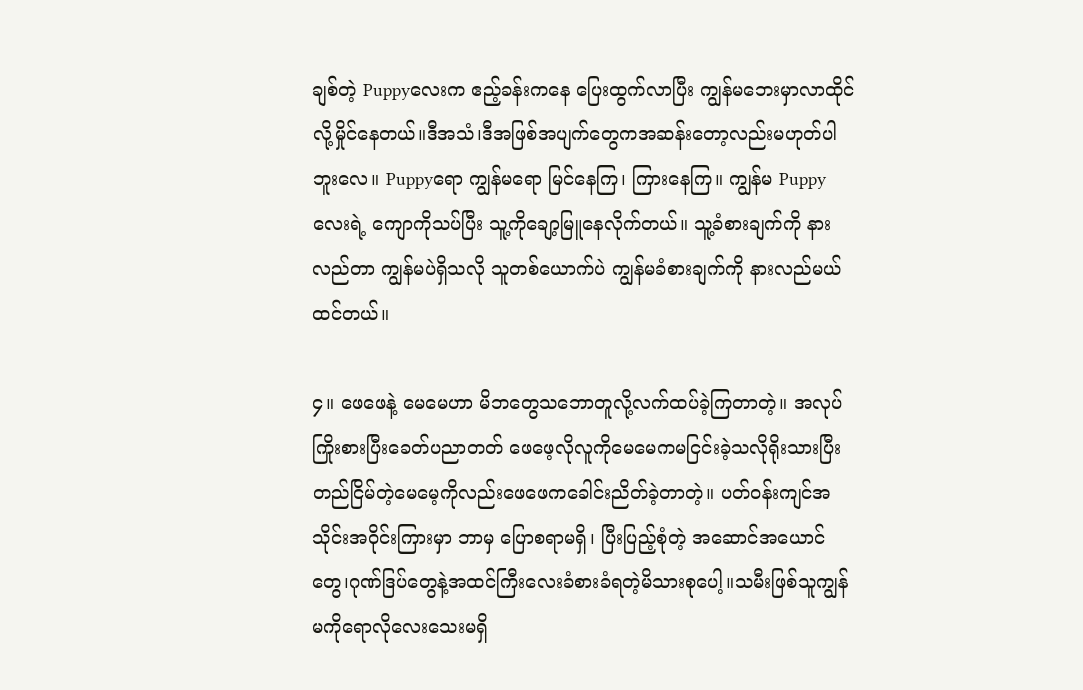ချစ်တဲ့ Puppyလေးက ဧည့်ခန်းကနေ ပြေးထွက်လာပြီး ကျွန်မဘေးမှာလာထိုင်လို့မှိုင်နေတယ်။ဒီအသံ၊ဒီအဖြစ်အပျက်တွေကအဆန်းတော့လည်းမဟုတ်ပါဘူးလေ။ Puppyရော ကျွန်မရော မြင်နေကြ၊ ကြားနေကြ။ ကျွန်မ Puppyလေးရဲ့ ကျောကိုသပ်ပြီး သူ့ကိုချော့မြူနေလိုက်တယ်။ သူ့ခံစားချက်ကို နားလည်တာ ကျွန်မပဲရှိသလို သူတစ်ယောက်ပဲ ကျွန်မခံစားချက်ကို နားလည်မယ်ထင်တယ်။

၄။ ဖေဖေနဲ့ မေမေဟာ မိဘတွေသဘောတူလို့လက်ထပ်ခဲ့ကြတာတဲ့။ အလုပ်ကြိုးစားပြီးခေတ်ပညာတတ် ဖေဖေ့လိုလူကိုမေမေကမငြင်းခဲ့သလိုရိုးသားပြီးတည်ငြိမ်တဲ့မေမေ့ကိုလည်းဖေဖေကခေါင်းညိတ်ခဲ့တာတဲ့။ ပတ်ဝန်းကျင်အသိုင်းအဝိုင်းကြားမှာ ဘာမှ ပြောစရာမရှိ၊ ပြီးပြည့်စုံတဲ့ အဆောင်အယောင်တွေ၊ဂုဏ်ဒြပ်တွေနဲ့အထင်ကြီးလေးခံစားခံရတဲ့မိသားစုပေါ့။သမီးဖြစ်သူကျွန်မကိုရောလိုလေးသေးမရှိ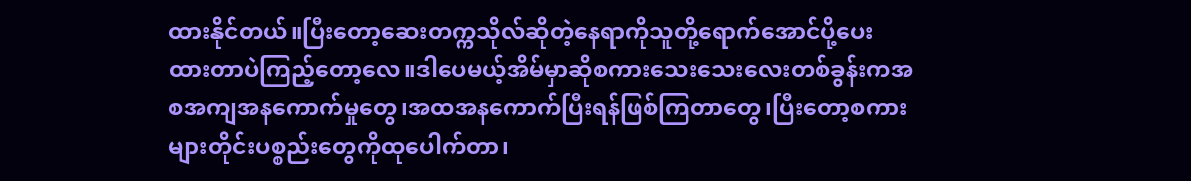ထားနိုင်တယ်။ပြီးတော့ဆေးတက္ကသိုလ်ဆိုတဲ့နေရာကိုသူတို့ရောက်အောင်ပို့ပေးထားတာပဲကြည့်တော့လေ။ဒါပေမယ့်အိမ်မှာဆိုစကားသေးသေးလေးတစ်ခွန်းကအစအကျအနကောက်မှုတွေ၊အထအနကောက်ပြီးရန်ဖြစ်ကြတာတွေ၊ပြီးတော့စကားများတိုင်းပစ္စည်းတွေကိုထုပေါက်တာ၊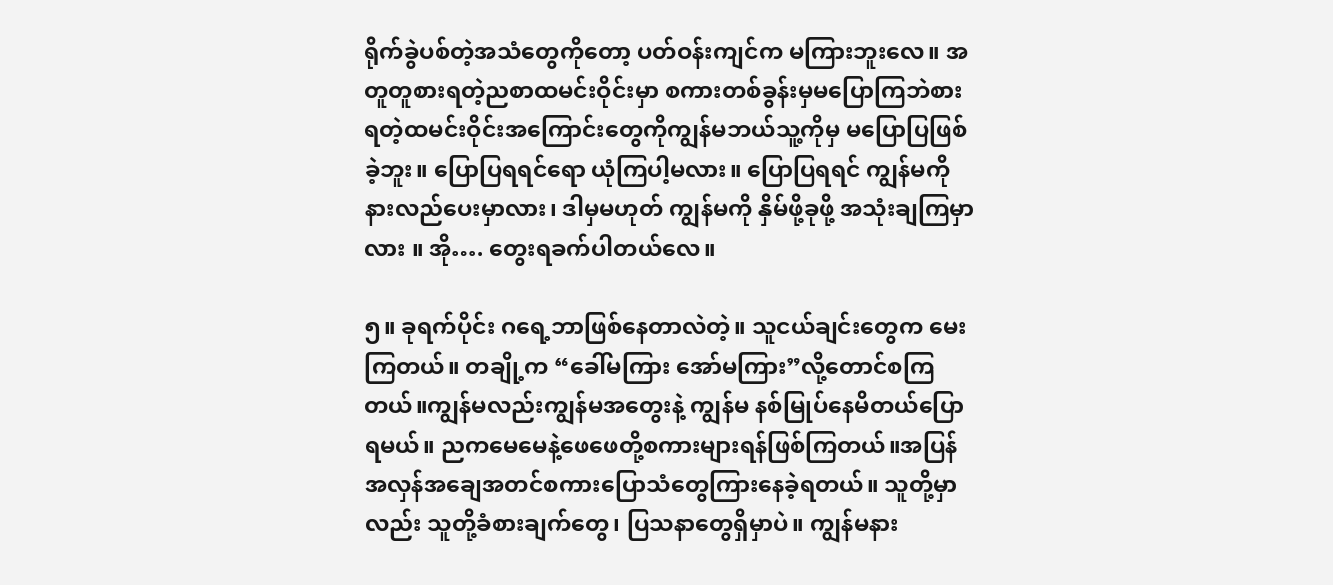ရိုက်ခွဲပစ်တဲ့အသံတွေကိုတော့ ပတ်ဝန်းကျင်က မကြားဘူးလေ။ အတူတူစားရတဲ့ညစာထမင်းဝိုင်းမှာ စကားတစ်ခွန်းမှမပြောကြဘဲစားရတဲ့ထမင်းဝိုင်းအကြောင်းတွေကိုကျွန်မဘယ်သူ့ကိုမှ မပြောပြဖြစ်ခဲ့ဘူး။ ပြောပြရရင်ရော ယုံကြပါ့မလား။ ပြောပြရရင် ကျွန်မကို နားလည်ပေးမှာလား၊ ဒါမှမဟုတ် ကျွန်မကို နှိမ်ဖို့ခုဖို့ အသုံးချကြမှာလား ။ အို…. တွေးရခက်ပါတယ်လေ။

၅။ ခုရက်ပိုင်း ဂရေ့ဘာဖြစ်နေတာလဲတဲ့။ သူငယ်ချင်းတွေက မေးကြတယ်။ တချို့က “ခေါ်မကြား အော်မကြား”လို့တောင်စကြတယ်။ကျွန်မလည်းကျွန်မအတွေးနဲ့ ကျွန်မ နစ်မြုပ်နေမိတယ်ပြောရမယ်။ ညကမေမေနဲ့ဖေဖေတို့စကားများရန်ဖြစ်ကြတယ်။အပြန်အလှန်အချေအတင်စကားပြောသံတွေကြားနေခဲ့ရတယ်။ သူတို့မှာလည်း သူတို့ခံစားချက်တွေ၊ ပြသနာတွေရှိမှာပဲ။ ကျွန်မနား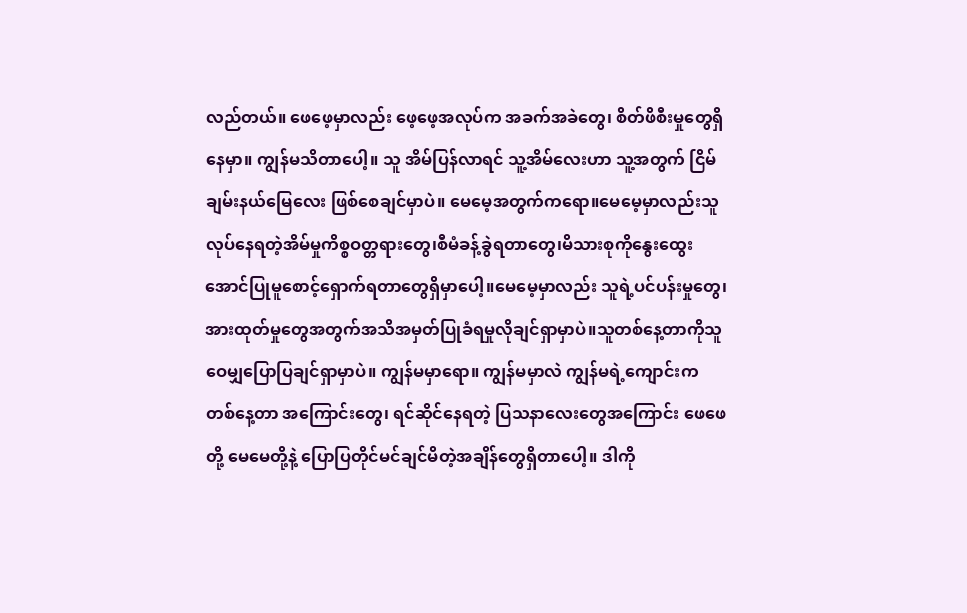လည်တယ်။ ဖေဖေ့မှာလည်း ဖေ့ဖေ့အလုပ်က အခက်အခဲတွေ၊ စိတ်ဖိစီးမှုတွေရှိနေမှာ။ ကျွန်မသိတာပေါ့။ သူ အိမ်ပြန်လာရင် သူ့အိမ်လေးဟာ သူ့အတွက် ငြိမ်ချမ်းနယ်မြေလေး ဖြစ်စေချင်မှာပဲ။ မေမေ့အတွက်ကရော။မေမေ့မှာလည်းသူလုပ်နေရတဲ့အိမ်မှုကိစ္စဝတ္တရားတွေ၊စီမံခန့်ခွဲရတာတွေ၊မိသားစုကိုနွေးထွေးအောင်ပြုမူစောင့်ရှောက်ရတာတွေရှိမှာပေါ့။မေမေ့မှာလည်း သူရဲ့ပင်ပန်းမှုတွေ၊ အားထုတ်မှုတွေအတွက်အသိအမှတ်ပြုခံရမှုလိုချင်ရှာမှာပဲ။သူတစ်နေ့တာကိုသူဝေမျှပြောပြချင်ရှာမှာပဲ။ ကျွန်မမှာရော။ ကျွန်မမှာလဲ ကျွန်မရဲ့ကျောင်းက တစ်နေ့တာ အကြောင်းတွေ၊ ရင်ဆိုင်နေရတဲ့ ပြသနာလေးတွေအကြောင်း ဖေဖေတို့ မေမေတို့နဲ့ ပြောပြတိုင်မင်ချင်မိတဲ့အချိန်တွေရှိတာပေါ့။ ဒါကို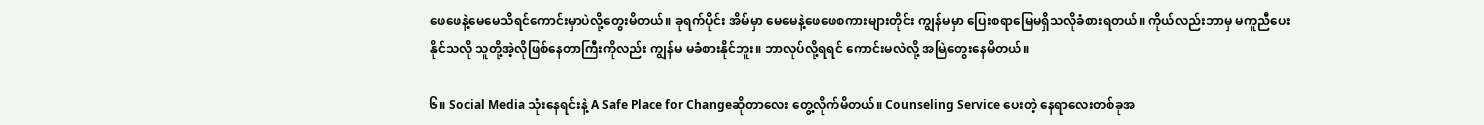ဖေဖေနဲ့မေမေသိရင်ကောင်းမှာပဲလို့တွေးမိတယ်။ ခုရက်ပိုင်း အိမ်မှာ မေမေနဲ့ဖေဖေစကားများတိုင်း ကျွန်မမှာ ပြေးစရာမြေမရှိသလိုခံစားရတယ်။ ကိုယ်လည်းဘာမှ မကူညီပေးနိုင်သလို သူတို့အဲ့လိုဖြစ်နေတာကြီးကိုလည်း ကျွန်မ မခံစားနိုင်ဘူး။ ဘာလုပ်လို့ရရင် ကောင်းမလဲလို့ အမြဲတွေးနေမိတယ်။

၆။ Social Media သုံးနေရင်းနဲ့ A Safe Place for Changeဆိုတာလေး တွေ့လိုက်မိတယ်။ Counseling Service ပေးတဲ့ နေရာလေးတစ်ခုအ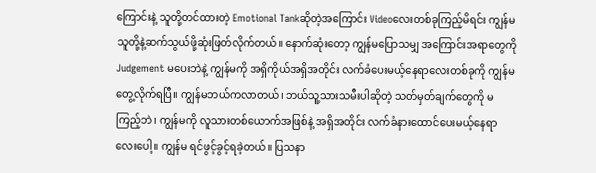ကြောင်းနဲ့ သူတို့တင်ထားတဲ့ Emotional Tankဆိုတဲ့အကြောင်း Videoလေးတစ်ခုကြည့်မိရင်း ကျွန်မ သူတို့နဲ့ဆက်သွယ်ဖို့ဆုံးဖြတ်လိုက်တယ်။ နောက်ဆုံးတော့ ကျွန်မပြောသမျှ အကြောင်းအရာတွေကို Judgement မပေးဘဲနဲ့ ကျွန်မကို အရှိကိုယ်အရှိအတိုင်း လက်ခံပေးမယ့်နေရာလေးတစ်ခုကို ကျွန်မတွေ့လိုက်ရပြီ။ ကျွန်မဘယ်ကလာတယ်၊ ဘယ်သူ့သားသမီးပါဆိုတဲ့ သတ်မှတ်ချက်တွေကို မကြည့်ဘဲ၊ ကျွန်မကို လူသားတစ်ယောက်အဖြစ်နဲ့ အရှိအတိုင်း လက်ခံနားထောင်ပေးမယ့်နေရာလေးပေါ့။ ကျွန်မ ရင်ဖွင့်ခွင့်ရခဲ့တယ်။ ပြသနာ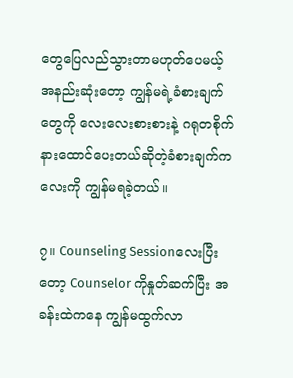တွေပြေလည်သွားတာမဟုတ်ပေမယ့် အနည်းဆုံးတော့ ကျွန်မရဲ့ခံစားချက်တွေကို လေးလေးစားစားနဲ့ ဂရုတစိုက်နားထောင်ပေးတယ်ဆိုတဲ့ခံစားချက်ကလေးကို ကျွန်မရခဲ့တယ်။

၇။ Counseling Sessionလေးပြီးတော့ Counselor ကိုနှုတ်ဆက်ပြီး အခန်းထဲကနေ ကျွန်မထွက်လာ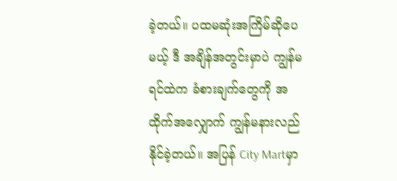ခဲ့တယ်။ ပထမဆုံးအကြိမ်ဆိုပေမယ့် ဒီ အချိန်အတွင်းမှာပဲ ကျွန်မရင်ထဲက ခံစားချက်တွေကို အထိုက်အလျှောက် ကျွန်မနားလည်နိုင်ခဲ့တယ်။ အပြန် City Martမှာ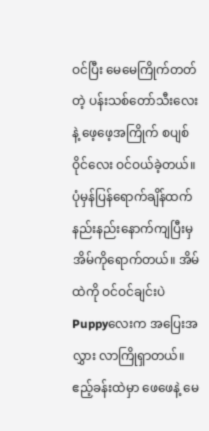ဝင်ပြီး မေမေကြိုက်တတ်တဲ့ ပန်းသစ်တော်သီးလေးနဲ့ ဖေ့ဖေ့အကြိုက် စပျစ်ဝိုင်လေး ဝင်ဝယ်ခဲ့တယ်။ ပုံမှန်ပြန်ရောက်ချိန်ထက် နည်းနည်းနောက်ကျပြီးမှအိမ်ကိုရောက်တယ်။ အိမ်ထဲကို ဝင်ဝင်ချင်းပဲ Puppyလေးက အပြေးအလွှား လာကြိုရှာတယ်။ ဧည့်ခန်းထဲမှာ ဖေဖေနဲ့ မေ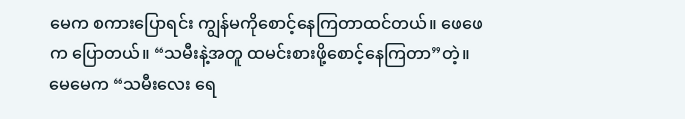မေက စကားပြောရင်း ကျွန်မကိုစောင့်နေကြတာထင်တယ်။ ဖေဖေက ပြောတယ်။ “သမီးနဲ့အတူ ထမင်းစားဖို့စောင့်နေကြတာ”တဲ့။ မေမေက “သမီးလေး ရေ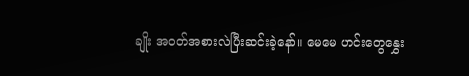ချိုး အဝတ်အစားလဲပြီးဆင်းခဲ့နော်။ မေမေ ဟင်းတွေနွှေး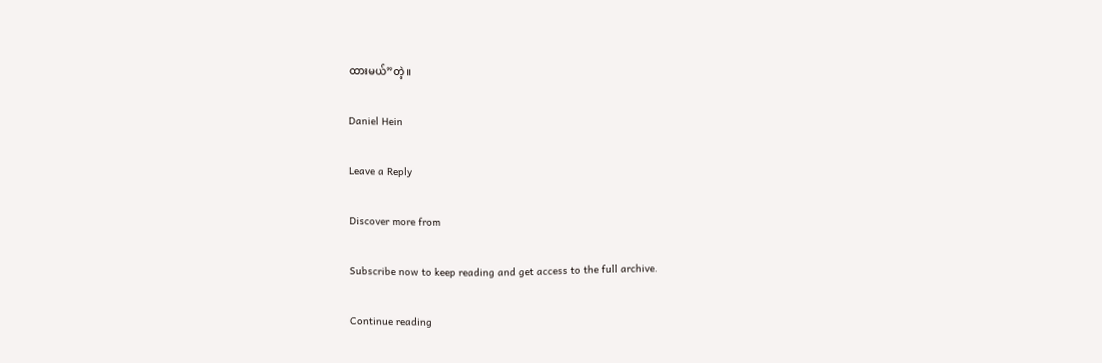ထားမယ်”တဲ့။

Daniel Hein

Leave a Reply

Discover more from

Subscribe now to keep reading and get access to the full archive.

Continue reading